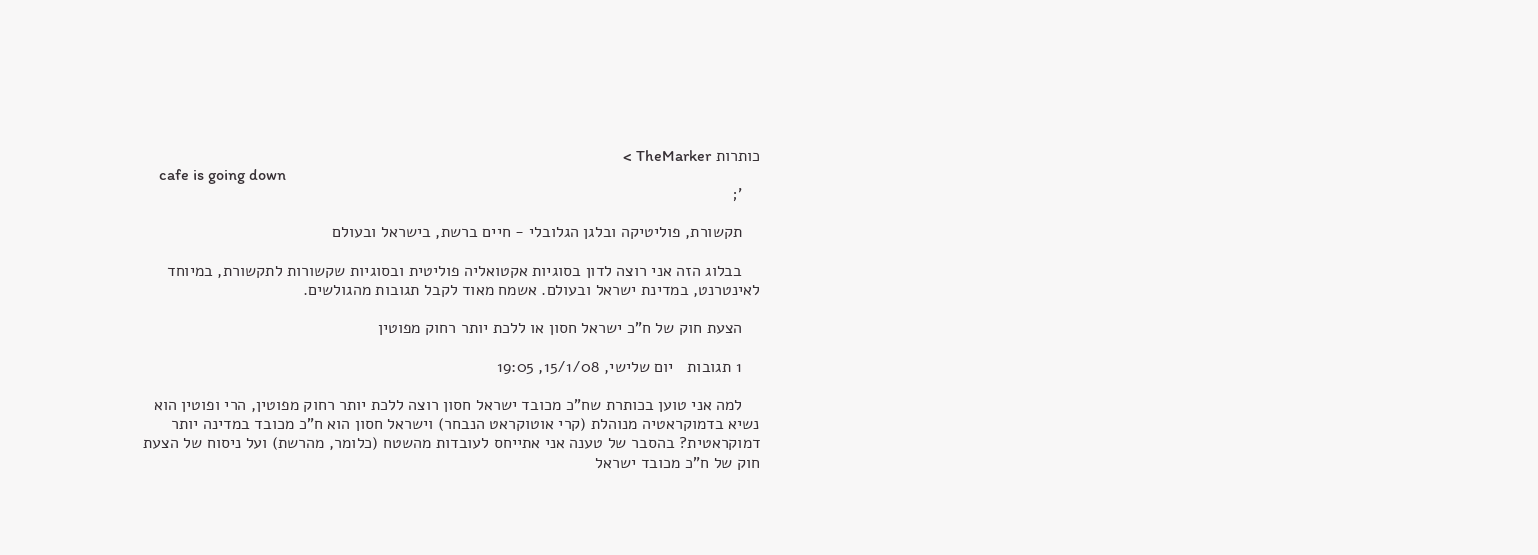כותרות TheMarker >
    cafe is going down
    ';

    תקשורת, פוליטיקה ובלגן הגלובלי - חיים ברשת, בישראל ובעולם

    בבלוג הזה אני רוצה לדון בסוגיות אקטואליה פוליטית ובסוגיות שקשורות לתקשורת, במיוחד לאינטרנט, במדינת ישראל ובעולם. אשמח מאוד לקבל תגובות מהגולשים.

    הצעת חוק של ח"כ ישראל חסון או ללכת יותר רחוק מפוטין

    1 תגובות   יום שלישי, 15/1/08, 19:05

    למה אני טוען בכותרת שח"כ מכובד ישראל חסון רוצה ללכת יותר רחוק מפוטין, הרי ופוטין הוא נשיא בדמוקראטיה מנוהלת (קרי אוטוקראט הנבחר) וישראל חסון הוא ח"כ מכובד במדינה יותר דמוקראטית? בהסבר של טענה אני אתייחס לעובדות מהשטח (כלומר, מהרשת) ועל ניסוח של הצעת חוק של ח"כ מכובד ישראל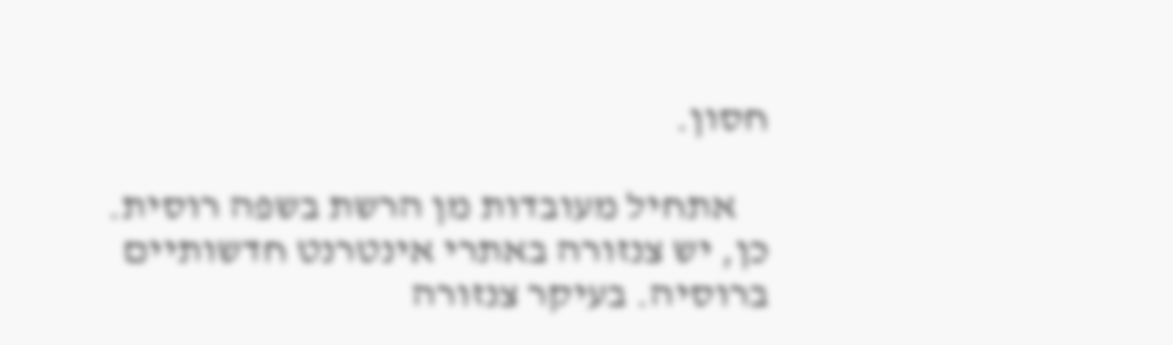חסון.

    אתחיל מעובדות מן הרשת בשפה רוסית. כן, יש צנזורה באתרי אינטרנט חדשותיים ברוסיה. בעיקר צנזורה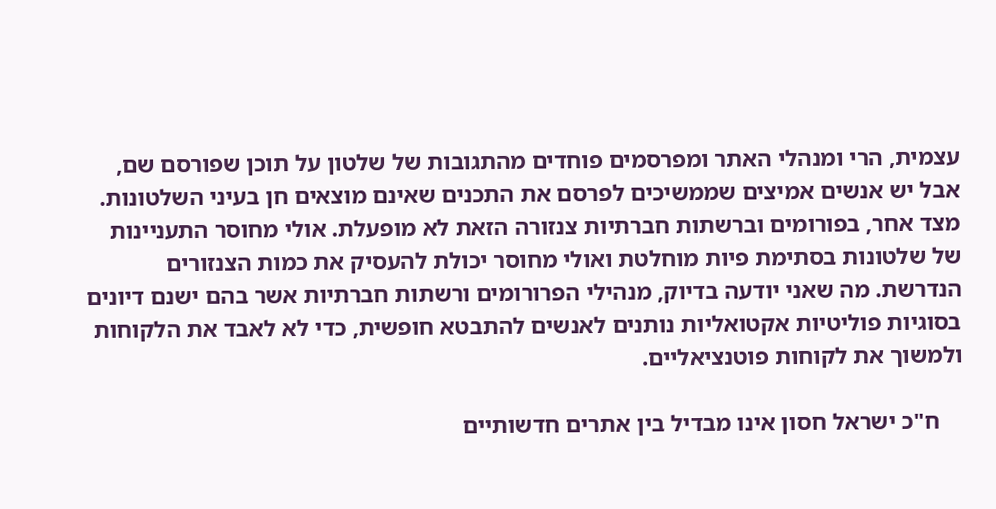עצמית, הרי ומנהלי האתר ומפרסמים פוחדים מהתגובות של שלטון על תוכן שפורסם שם, אבל יש אנשים אמיצים שממשיכים לפרסם את התכנים שאינם מוצאים חן בעיני השלטונות. מצד אחר, בפורומים וברשתות חברתיות צנזורה הזאת לא מופעלת. אולי מחוסר התעניינות של שלטונות בסתימת פיות מוחלטת ואולי מחוסר יכולת להעסיק את כמות הצנזורים הנדרשת. מה שאני יודעה בדיוק, מנהילי הפרורומים ורשתות חברתיות אשר בהם ישנם דיונים בסוגיות פוליטיות אקטואליות נותנים לאנשים להתבטא חופשית, כדי לא לאבד את הלקוחות ולמשוך את לקוחות פוטנציאליים.

    ח"כ ישראל חסון אינו מבדיל בין אתרים חדשותיים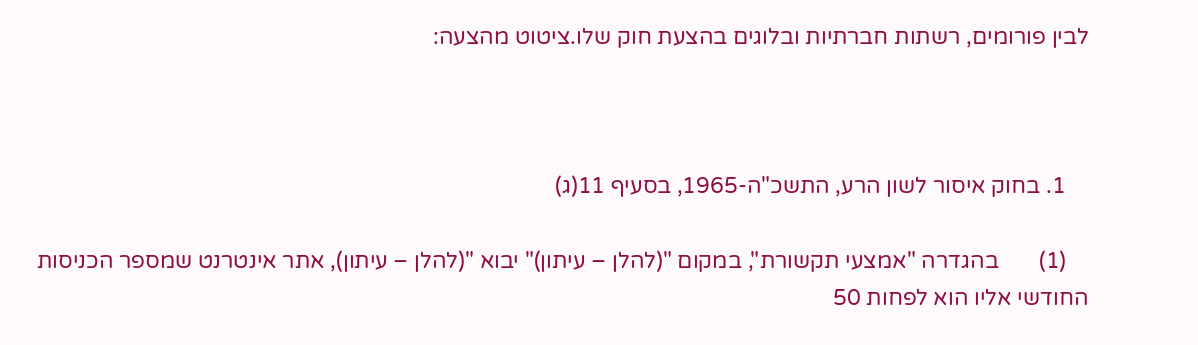לבין פורומים, רשתות חברתיות ובלוגים בהצעת חוק שלו.ציטוט מהצעה:



    1. בחוק איסור לשון הרע, התשכ"ה-1965, בסעיף 11(ג)

    (1)       בהגדרה "אמצעי תקשורת", במקום "(להלן – עיתון)" יבוא "(להלן – עיתון), אתר אינטרנט שמספר הכניסות החודשי אליו הוא לפחות 50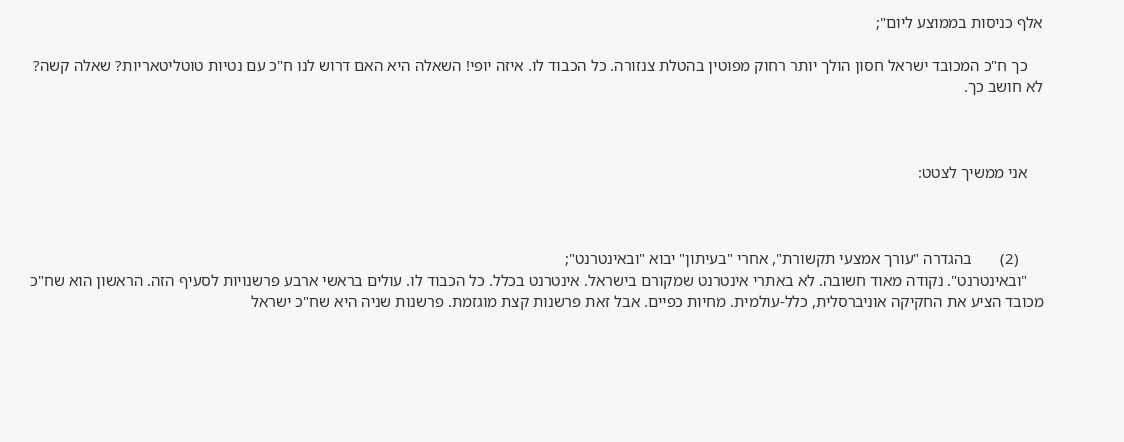אלף כניסות בממוצע ליום";

    כך ח"כ המכובד ישראל חסון הולך יותר רחוק מפוטין בהטלת צנזורה. כל הכבוד לו. איזה יופי! השאלה היא האם דרוש לנו ח"כ עם נטיות טוטליטאריות? שאלה קשה? לא חושב כך.



    אני ממשיך לצטט:



      (2)       בהגדרה "עורך אמצעי תקשורת", אחרי "בעיתון" יבוא "ובאינטרנט";
    "ובאינטרנט". נקודה מאוד חשובה. לא באתרי אינטרנט שמקורם בישראל. אינטרנט בכלל. כל הכבוד לו. עולים בראשי ארבע פרשנויות לסעיף הזה. הראשון הוא שח"כ מכובד הציע את החקיקה אוניברסלית, כלל-עולמית. מחיות כפיים. אבל זאת פרשנות קצת מוגזמת. פרשנות שניה היא שח"כ ישראל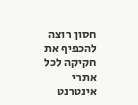חסון רוצה להכפיף את חקיקה לכל אתרי אינטרנט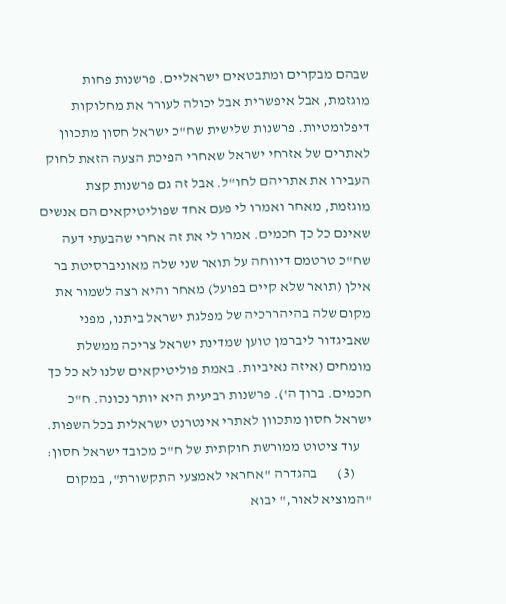שבהם מבקרים ומתבטאים ישראליים. פרשנות פחות מוגזמת, אבל איפשרית אבל יכולה לעורר את מחלוקות דיפלומטיות. פרשנות שלישית שח"כ ישראל חסון מתכוון לאתרים של אזרחי ישראל שאחרי הפיכת הצעה הזאת לחוק העבירו את אתריהם לחו"ל. אבל זה גם פרשנות קצת מוגזמת, מאחר ואמרו לי פעם אחד שפוליטיקאים הם אנשים שאינם כל כך חכמים. אמרו לי את זה אחרי שהבעתי דעה שח"כ טרטמם דיווחה על תואר שני שלה מאוניברסיטת בר אילן (תואר שלא קיים בפועל) מאחר והיא רצה לשמור את מקום שלה בהיהררכיה של מפלגת ישראל ביתנו, מפני שאביגדור ליברמן טוען שמדינת ישראל צריכה ממשלת מומחים (איזה נאיביות. באמת פוליטיקאים שלנו לא כל כך חכמים. ברוך ה'). פרשנות רביעית היא יותר נכונה. ח"כ ישראל חסון מתכוון לאתרי אינטרנט ישראלית בכל השפות.
    עוד ציטוט ממורשת חוקתית של ח"כ מכובד ישראל חסון:
      (3)       בהגדרה "אחראי לאמצעי התקשורת", במקום "המוציא לאור," יבוא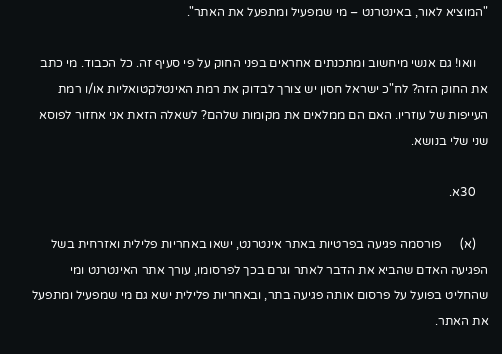"המוציא לאור, באינטרנט – מי שמפעיל ומתפעל את האתר".

    וואו! גם אנשי מיחשוב ומתכנתים אחראים בפני החוק על פי סעיף זה. כל הכבוד. מי כתב את החוק הזה? לח"כ ישראל חסון יש צורך לבדוק את רמת האינטלקטואליות או/ו רמת העייפות של עוזריו. האם הם ממלאים את מקומות שלהם? לשאלה הזאת אני אחזור לפוסא שני שלי בנושא.

    30א.

    (א)      פורסמה פגיעה בפרטיות באתר אינטרנט, ישאו באחריות פלילית ואזרחית בשל הפגיעה האדם שהביא את הדבר לאתר וגרם בכך לפרסומו, עורך אתר האינטרנט ומי שהחליט בפועל על פרסום אותה פגיעה בתר, ובאחריות פלילית ישא גם מי שמפעיל ומתפעל את האתר.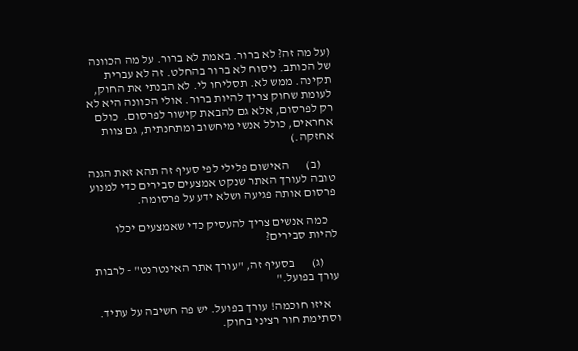(על מה זה? לא ברור. באמת לא ברור. על מה הכוונה של הכותב. ניסוח לא ברור בהחלט. זה לא עברית תקינה. ממש לא. תסליחו לי. לא הבנתי את החוק, לעומת שחוק צריך להיות ברור. אולי הכוונה היא לא רק לפרסום, אלא גם להבאת קישור לפרסום.  כולם אחראים, כולל אנשי מיחשוב ומתחנתית, גם צוות אחזקה.)

      (ב)       האישום פלילי לפי סעיף זה תהא זאת הגנה טובה לעורך האתר שנקט אמצעים סבירים כדי למנוע פרסום אותה פגיעה ושלא ידע על פרסומה.

    כמה אנשים צריך להעסיק כדי שאמצעים יכלו להיות סבירים?

      (ג)       בסעיף זה, "עורך אתר האינטרנט" - לרבות עורך בפועל."

    איזו חוכמה! עורך בפועל. יש פה חשיבה על עתיד. וסתימת חור רציני בחוק.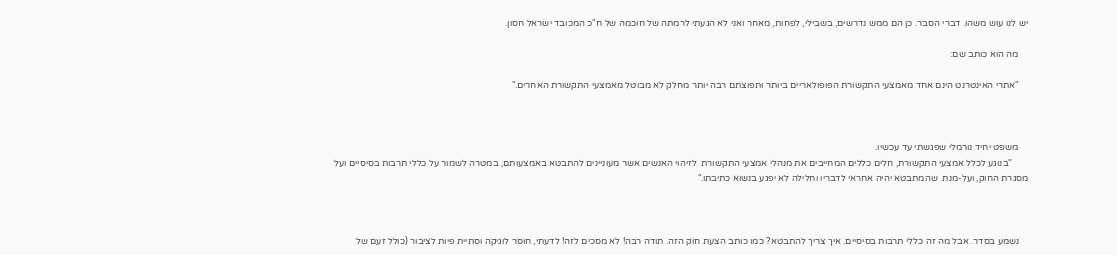יש לנו עוש משהו. דברי הסבר. כן הם ממש נדרשים, בשבילי, לפחות, מאחר ואני לא הגעתי לרמתה של חוכמה של ח"כ המכובד ישראל חסון.

    מה הוא כותב שם:

    "אתרי האינטרנט הינם אחד מאמצעי התקשורת הפופולאריים ביותר ותפוצתם רבה יותר מחלק לא מבוטל מאמצעי התקשורת האחרים."



    משפט יחיד נורמלי שפגשתי עד עכשיו.
       "בנוגע לכלל אמצעי התקשורת, חלים כללים המחייבים את מנהלי אמצעי התקשורת  לזיהוי האנשים אשר מעוניינים להתבטא באמצעותם, במטרה לשמור על כללי תרבות בסיסיים ועל מסגרת החוק, ועל-מנת  שהמתבטא יהיה אחראי לדבריו וחלילה לא יפגע בנשוא כתיבתו."



    נשמע בסדר. אבל מה זה כללי תרבות בסיסיים. איך צריך להתבטא? כמו כותב הצעת חוק הזה. תודה רבה! לא מסכים לזה! לדעתי, חוסר לוגיקה וסתיית פיות לציבור (כולל זעם של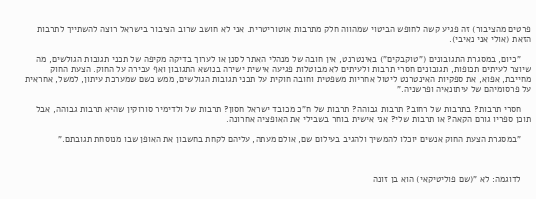פרטים מהציבור) זה פגיע קשה לחופש הביטוי שמהווה חלק מתרבות אוטוריטרית. אני לא חושב שרוב הציבור בישראל רוצה להשתייך לתרבות הזאת (אולי אני נאיבי).

    "כיום, במסגרת התגובונים ("טוקבקים") באינטרנט, אין חובה של מנהלי האתר לסנן או לערוך בדיקה מקיפה של תכני תגובות הגולשים, מה שיוצר לעיתים תכופות, תגובונים חסרי תרבות ולעיתים לא מבוטלות פגיעה אישית ישירה בנושא התגובון ואף עבירה על החוק. הצעת החוק מחייבת, אפוא, את ספקיות האינטרנט ליטול אחריות משפטית וחובה חוקית על תכני תגובות הגולשים, ממש כשם שמערכת עיתון, למשל, אחראית על פרסומיהם של עיתונאיה ופרשניה."

    חסרי תרבות? בתרבות של רחוב? תרבות גבוהה? תרבות של ח"כ מכובד ישראל חסון? תרבות של ולדימיר סורוקין שהיא תרבות גבוהה, אבל תוכן ספריו גורם הקאה? או תרבות שלי? אני אישית בוחר בשבילי את האופציה אחרונה.

    "במסגרת הצעת החוק אנשים יוכלו להמשיך ולהגיב בעילום שם, אולם מעתה, עליהם לקחת בחשבון את האופן שבו מנוסחת תגובתם."



    לדוגמה: לא "(שם פוליטיקאי) הוא בן זונה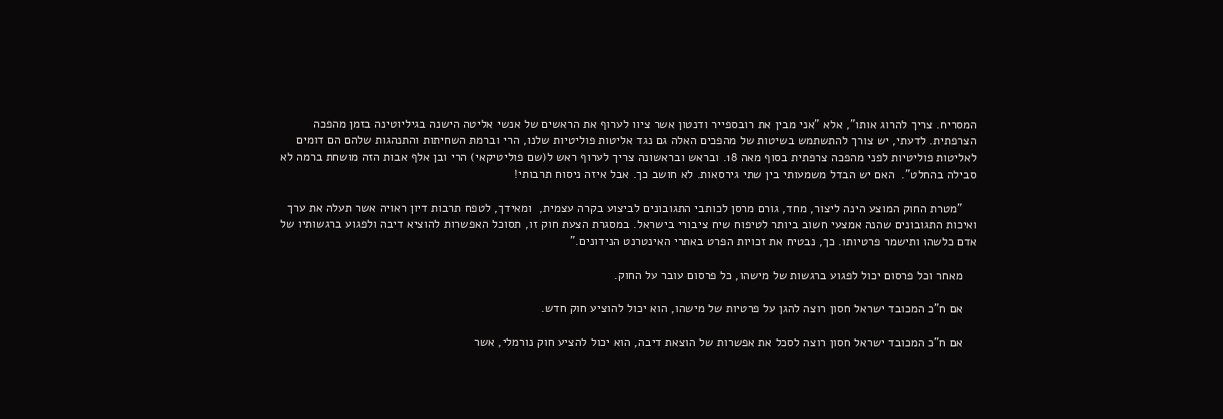המסריח. צריך להרוג אותו", אלא "אני מבין את רובספייר ודנטון אשר ציוו לערוף את הראשים של אנשי אליטה הישנה בגיליוטינה בזמן מהפכה הצרפתית. לדעתי, יש צורך להתשתמש בשיטות של מהפכים האלה גם נגד אליטות פוליטיות שלנו, הרי וברמת השחיתות והתנהגות שלהם הם דומים לאליטות פוליטיות לפני מהפכה צרפתית בסוף מאה 18. ובראש ובראשונה צריך לערוף ראש ל(שם פוליטיקאי) הרי ובן אלף אבות הזה מושחת ברמה לא סבילה בהחלט".  האם יש הבדל משמעותי בין שתי גירסאות. לא חושב כך. אבל איזה ניסוח תרבותי!

    "מטרת החוק המוצע הינה ליצור, מחד, גורם מרסן לכותבי התגובונים לביצוע בקרה עצמית,  ומאידך, לטפח תרבות דיון ראויה אשר תעלה את ערך ואיכות התגובונים שהנה אמצעי חשוב ביותר לטיפוח שיח ציבורי בישראל. במסגרת הצעת חוק זו, תסוכל האפשרות להוציא דיבה ולפגוע ברגשותיו של אדם כלשהו ותישמר פרטיותו. כך, נבטיח את זכויות הפרט באתרי האינטרנט הנידונים."

    מאחר וכל פרסום יכול לפגוע ברגשות של מישהו, כל פרסום עובר על החוק.

    אם ח"כ המכובד ישראל חסון רוצה להגן על פרטיות של מישהו, הוא יכול להוציע חוק חדש.

    אם ח"כ המכובד ישראל חסון רוצה לסכל את אפשרות של הוצאת דיבה, הוא יכול להציע חוק נורמלי, אשר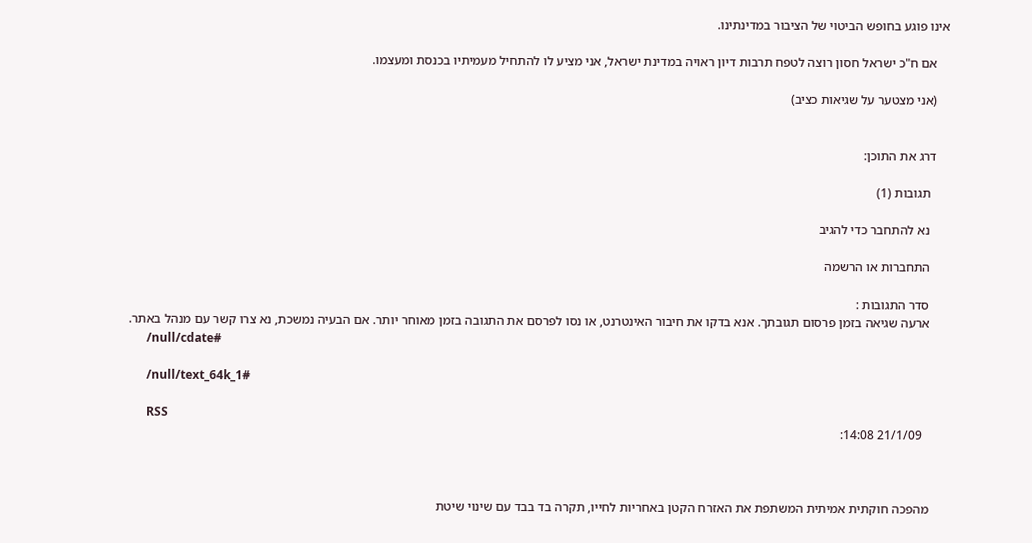אינו פוגע בחופש הביטוי של הציבור במדינתינו.

    אם ח"כ ישראל חסון רוצה לטפח תרבות דיון ראויה במדינת ישראל, אני מציע לו להתחיל מעמיתיו בכנסת ומעצמו.

    (אני מצטער על שגיאות כציב)


    דרג את התוכן:

      תגובות (1)

      נא להתחבר כדי להגיב

      התחברות או הרשמה

      סדר התגובות :
      ארעה שגיאה בזמן פרסום תגובתך. אנא בדקו את חיבור האינטרנט, או נסו לפרסם את התגובה בזמן מאוחר יותר. אם הבעיה נמשכת, נא צרו קשר עם מנהל באתר.
      /null/cdate#

      /null/text_64k_1#

      RSS
        21/1/09 14:08:



      מהפכה חוקתית אמיתית המשתפת את האזרח הקטן באחריות לחייו, תקרה בד בבד עם שינוי שיטת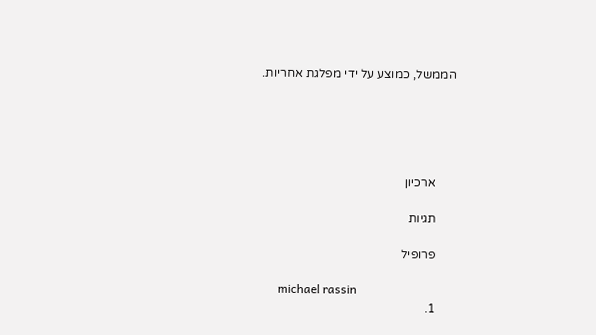הממשל, כמוצע על ידי מפלגת אחריות.





      ארכיון

      תגיות

      פרופיל

      michael rassin
      1.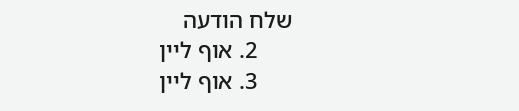שלח הודעה
      2. אוף ליין
      3. אוף ליין